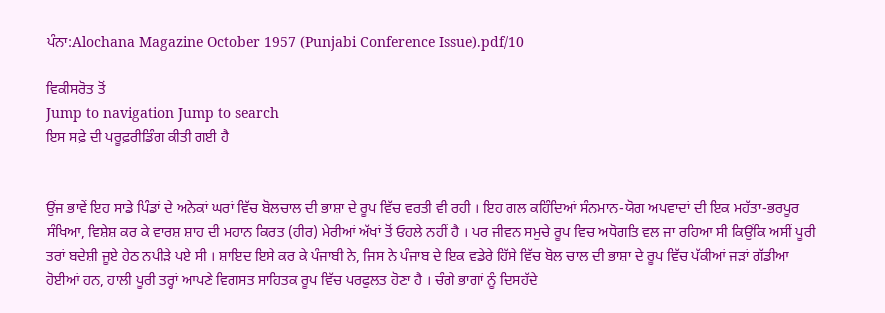ਪੰਨਾ:Alochana Magazine October 1957 (Punjabi Conference Issue).pdf/10

ਵਿਕੀਸਰੋਤ ਤੋਂ
Jump to navigation Jump to search
ਇਸ ਸਫ਼ੇ ਦੀ ਪਰੂਫ਼ਰੀਡਿੰਗ ਕੀਤੀ ਗਈ ਹੈ


ਉਂਜ ਭਾਵੇਂ ਇਹ ਸਾਡੇ ਪਿੰਡਾਂ ਦੇ ਅਨੇਕਾਂ ਘਰਾਂ ਵਿੱਚ ਬੋਲਚਾਲ ਦੀ ਭਾਸ਼ਾ ਦੇ ਰੂਪ ਵਿੱਚ ਵਰਤੀ ਵੀ ਰਹੀ । ਇਹ ਗਲ ਕਹਿੰਦਿਆਂ ਸੰਨਮਾਨ-ਯੋਗ ਅਪਵਾਦਾਂ ਦੀ ਇਕ ਮਹੱਤਾ-ਭਰਪੂਰ ਸੰਖਿਆ, ਵਿਸ਼ੇਸ਼ ਕਰ ਕੇ ਵਾਰਸ਼ ਸ਼ਾਹ ਦੀ ਮਹਾਨ ਕਿਰਤ (ਹੀਰ) ਮੇਰੀਆਂ ਅੱਖਾਂ ਤੋਂ ਓਹਲੇ ਨਹੀਂ ਹੈ । ਪਰ ਜੀਵਨ ਸਮੁਚੇ ਰੂਪ ਵਿਚ ਅਧੋਗਤਿ ਵਲ ਜਾ ਰਹਿਆ ਸੀ ਕਿਉਂਕਿ ਅਸੀਂ ਪੂਰੀ ਤਰਾਂ ਬਦੇਸ਼ੀ ਜੂਏ ਹੇਠ ਨਪੀੜੇ ਪਏ ਸੀ । ਸ਼ਾਇਦ ਇਸੇ ਕਰ ਕੇ ਪੰਜਾਬੀ ਨੇ, ਜਿਸ ਨੇ ਪੰਜਾਬ ਦੇ ਇਕ ਵਡੇਰੇ ਹਿੱਸੇ ਵਿੱਚ ਬੋਲ ਚਾਲ ਦੀ ਭਾਸ਼ਾ ਦੇ ਰੂਪ ਵਿੱਚ ਪੱਕੀਆਂ ਜੜਾਂ ਗੱਡੀਆ ਹੋਈਆਂ ਹਨ, ਹਾਲੀ ਪੂਰੀ ਤਰ੍ਹਾਂ ਆਪਣੇ ਵਿਗਸਤ ਸਾਹਿਤਕ ਰੂਪ ਵਿੱਚ ਪਰਫੁਲਤ ਹੋਣਾ ਹੈ । ਚੰਗੇ ਭਾਗਾਂ ਨੂੰ ਦਿਸਹੱਦੇ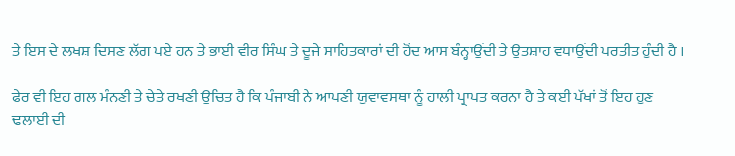ਤੇ ਇਸ ਦੇ ਲਖਸ਼ ਦਿਸਣ ਲੱਗ ਪਏ ਹਨ ਤੇ ਭਾਈ ਵੀਰ ਸਿੰਘ ਤੇ ਦੂਜੇ ਸਾਹਿਤਕਾਰਾਂ ਦੀ ਹੋਂਦ ਆਸ ਬੰਨ੍ਹਾਉਂਦੀ ਤੇ ਉਤਸ਼ਾਹ ਵਧਾਉਂਦੀ ਪਰਤੀਤ ਹੁੰਦੀ ਹੈ ।

ਫੇਰ ਵੀ ਇਹ ਗਲ ਮੰਨਣੀ ਤੇ ਚੇਤੇ ਰਖਣੀ ਉਚਿਤ ਹੈ ਕਿ ਪੰਜਾਬੀ ਨੇ ਆਪਣੀ ਯੁਵਾਵਸਥਾ ਨੂੰ ਹਾਲੀ ਪ੍ਰਾਪਤ ਕਰਨਾ ਹੈ ਤੇ ਕਈ ਪੱਖਾਂ ਤੋਂ ਇਹ ਹੁਣ ਢਲਾਈ ਦੀ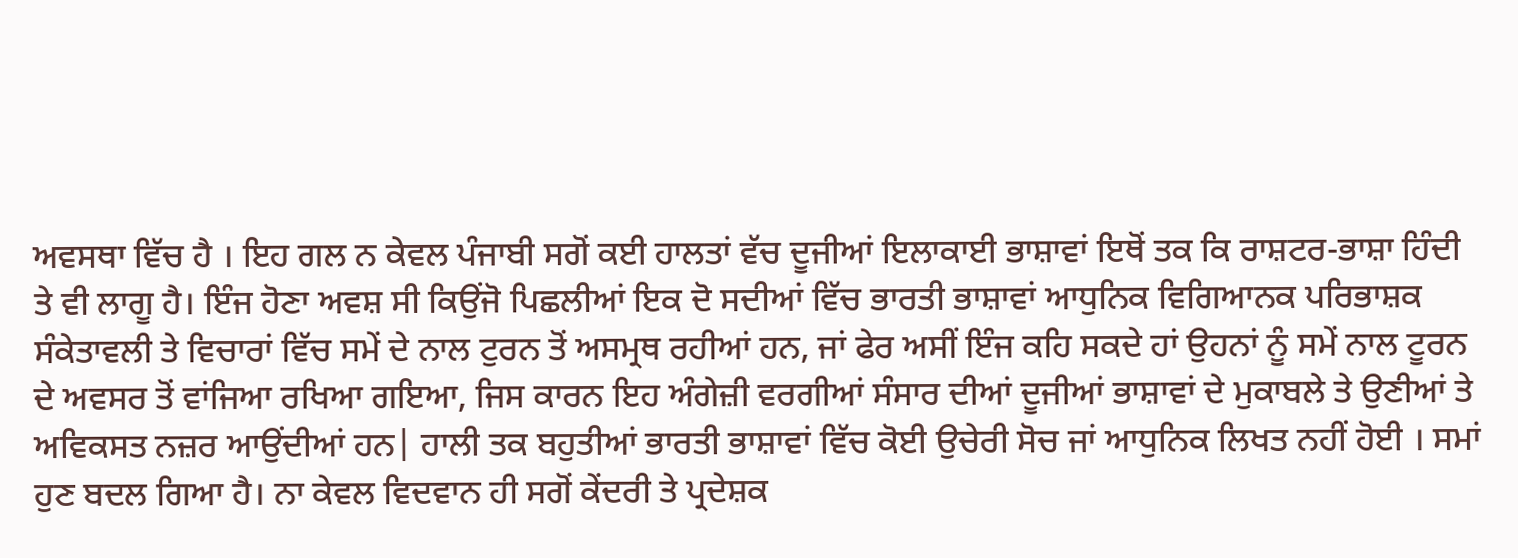ਅਵਸਥਾ ਵਿੱਚ ਹੈ । ਇਹ ਗਲ ਨ ਕੇਵਲ ਪੰਜਾਬੀ ਸਗੋਂ ਕਈ ਹਾਲਤਾਂ ਵੱਚ ਦੂਜੀਆਂ ਇਲਾਕਾਈ ਭਾਸ਼ਾਵਾਂ ਇਥੋਂ ਤਕ ਕਿ ਰਾਸ਼ਟਰ-ਭਾਸ਼ਾ ਹਿੰਦੀ ਤੇ ਵੀ ਲਾਗੂ ਹੈ। ਇੰਜ ਹੋਣਾ ਅਵਸ਼ ਸੀ ਕਿਉਂਜੋ ਪਿਛਲੀਆਂ ਇਕ ਦੋ ਸਦੀਆਂ ਵਿੱਚ ਭਾਰਤੀ ਭਾਸ਼ਾਵਾਂ ਆਧੁਨਿਕ ਵਿਗਿਆਨਕ ਪਰਿਭਾਸ਼ਕ ਸੰਕੇਤਾਵਲੀ ਤੇ ਵਿਚਾਰਾਂ ਵਿੱਚ ਸਮੇਂ ਦੇ ਨਾਲ ਟੁਰਨ ਤੋਂ ਅਸਮ੍ਰਥ ਰਹੀਆਂ ਹਨ, ਜਾਂ ਫੇਰ ਅਸੀਂ ਇੰਜ ਕਹਿ ਸਕਦੇ ਹਾਂ ਉਹਨਾਂ ਨੂੰ ਸਮੇਂ ਨਾਲ ਟੂਰਨ ਦੇ ਅਵਸਰ ਤੋਂ ਵਾਂਜਿਆ ਰਖਿਆ ਗਇਆ, ਜਿਸ ਕਾਰਨ ਇਹ ਅੰਗੇਜ਼ੀ ਵਰਗੀਆਂ ਸੰਸਾਰ ਦੀਆਂ ਦੂਜੀਆਂ ਭਾਸ਼ਾਵਾਂ ਦੇ ਮੁਕਾਬਲੇ ਤੇ ਉਣੀਆਂ ਤੇ ਅਵਿਕਸਤ ਨਜ਼ਰ ਆਉਂਦੀਆਂ ਹਨ| ਹਾਲੀ ਤਕ ਬਹੁਤੀਆਂ ਭਾਰਤੀ ਭਾਸ਼ਾਵਾਂ ਵਿੱਚ ਕੋਈ ਉਚੇਰੀ ਸੋਚ ਜਾਂ ਆਧੁਨਿਕ ਲਿਖਤ ਨਹੀਂ ਹੋਈ । ਸਮਾਂ ਹੁਣ ਬਦਲ ਗਿਆ ਹੈ। ਨਾ ਕੇਵਲ ਵਿਦਵਾਨ ਹੀ ਸਗੋਂ ਕੇਂਦਰੀ ਤੇ ਪ੍ਰਦੇਸ਼ਕ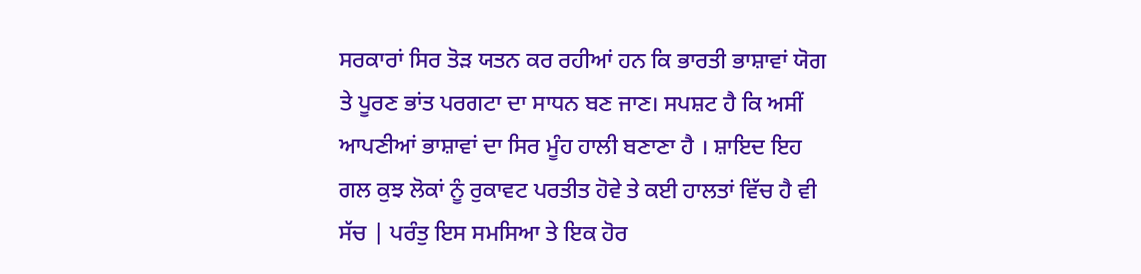ਸਰਕਾਰਾਂ ਸਿਰ ਤੋੜ ਯਤਨ ਕਰ ਰਹੀਆਂ ਹਨ ਕਿ ਭਾਰਤੀ ਭਾਸ਼ਾਵਾਂ ਯੋਗ ਤੇ ਪੂਰਣ ਭਾਂਤ ਪਰਗਟਾ ਦਾ ਸਾਧਨ ਬਣ ਜਾਣ। ਸਪਸ਼ਟ ਹੈ ਕਿ ਅਸੀਂ ਆਪਣੀਆਂ ਭਾਸ਼ਾਵਾਂ ਦਾ ਸਿਰ ਮੂੰਹ ਹਾਲੀ ਬਣਾਣਾ ਹੈ । ਸ਼ਾਇਦ ਇਹ ਗਲ ਕੁਝ ਲੋਕਾਂ ਨੂੰ ਰੁਕਾਵਟ ਪਰਤੀਤ ਹੋਵੇ ਤੇ ਕਈ ਹਾਲਤਾਂ ਵਿੱਚ ਹੈ ਵੀ ਸੱਚ | ਪਰੰਤੁ ਇਸ ਸਮਸਿਆ ਤੇ ਇਕ ਹੋਰ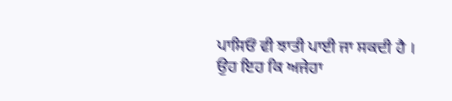ਪਾਸਿਓਂ ਵੀ ਝਾਤੀ ਪਾਈ ਜਾ ਸਕਦੀ ਹੈ । ਉਹ ਇਹ ਕਿ ਅਜੇਹਾ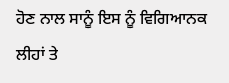ਹੋਣ ਨਾਲ ਸਾਨੂੰ ਇਸ ਨੂੰ ਵਿਗਿਆਨਕ ਲੀਹਾਂ ਤੇ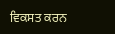ਵਿਕਸਤ ਕਰਨ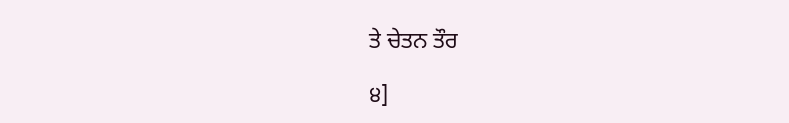ਤੇ ਚੇਤਨ ਤੌਰ

੪]